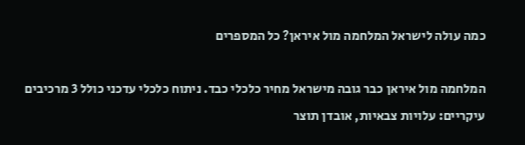כמה עולה לישראל המלחמה מול איראן? כל המספרים

המלחמה מול איראן כבר גובה מישראל מחיר כלכלי כבד. ניתוח כלכלי עדכני כולל 3 מרכיבים עיקריים: עלויות צבאיות, אובדן תוצר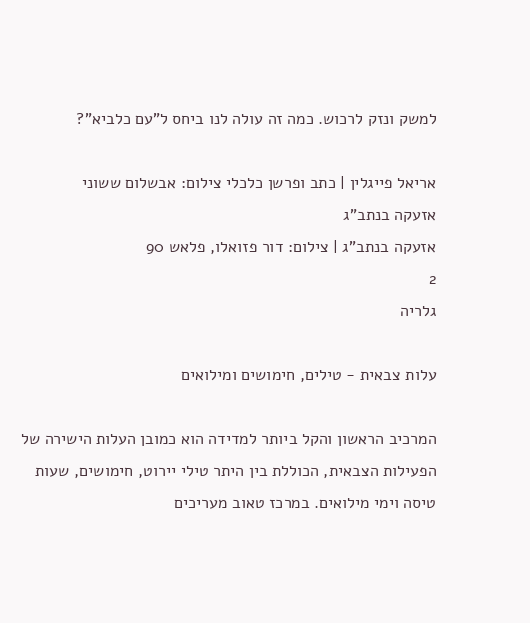למשק ונזק לרכוש. כמה זה עולה לנו ביחס ל"עם כלביא"?

אריאל פייגלין | כתב ופרשן כלכלי צילום: אבשלום ששוני
אזעקה בנתב"ג
אזעקה בנתב"ג | צילום: דור פזואלו, פלאש 90
2
גלריה

עלות צבאית - טילים, חימושים ומילואים

המרכיב הראשון והקל ביותר למדידה הוא כמובן העלות הישירה של הפעילות הצבאית, הכוללת בין היתר טילי יירוט, חימושים, שעות טיסה וימי מילואים. במרכז טאוב מעריכים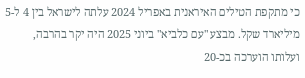כי מתקפת הטילים האיראנית באפריל 2024 עלתה לישראל בין 4 ל-5 מיליארד שקל. מבצע "עם כלביא" ביוני 2025 היה יקר בהרבה, ועלותו הוערכה בכ-20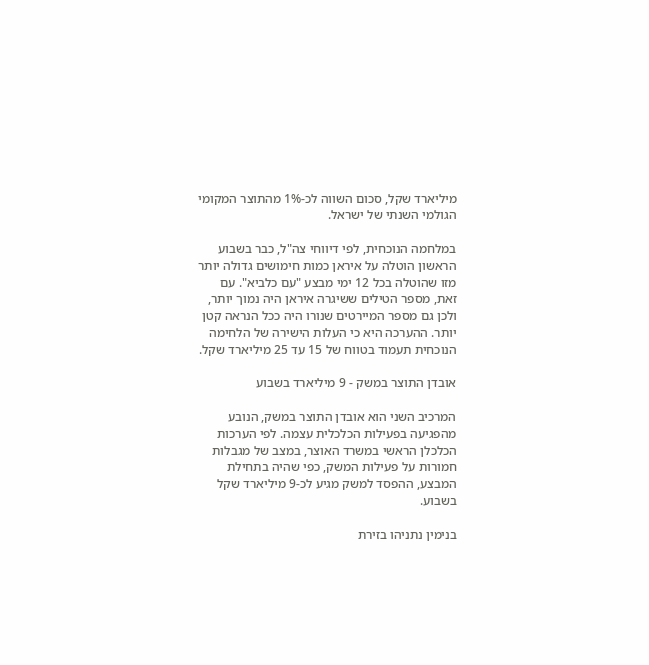מיליארד שקל, סכום השווה לכ-1% מהתוצר המקומי הגולמי השנתי של ישראל.

במלחמה הנוכחית, לפי דיווחי צה"ל, כבר בשבוע הראשון הוטלה על איראן כמות חימושים גדולה יותר מזו שהוטלה בכל 12 ימי מבצע "עם כלביא". עם זאת, מספר הטילים ששיגרה איראן היה נמוך יותר, ולכן גם מספר המיירטים שנורו היה ככל הנראה קטן יותר. ההערכה היא כי העלות הישירה של הלחימה הנוכחית תעמוד בטווח של 15 עד 25 מיליארד שקל.

אובדן התוצר במשק - 9 מיליארד בשבוע

המרכיב השני הוא אובדן התוצר במשק, הנובע מהפגיעה בפעילות הכלכלית עצמה. לפי הערכות הכלכלן הראשי במשרד האוצר, במצב של מגבלות חמורות על פעילות המשק, כפי שהיה בתחילת המבצע, ההפסד למשק מגיע לכ-9 מיליארד שקל בשבוע.

בנימין נתניהו בזירת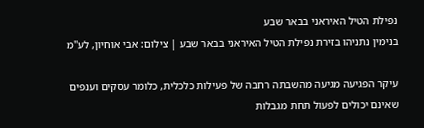נפילת הטיל האיראני בבאר שבע
בנימין נתניהו בזירת נפילת הטיל האיראני בבאר שבע | צילום: אבי אוחיון, לע''מ

עיקר הפגיעה מגיעה מהשבתה רחבה של פעילות כלכלית, כלומר עסקים וענפים שאינם יכולים לפעול תחת מגבלות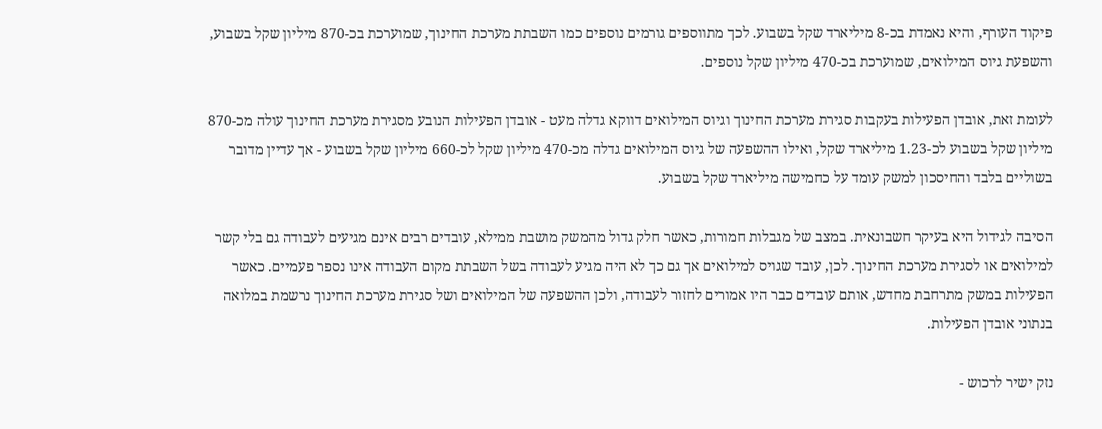פיקוד העורף, והיא נאמדת בכ-8 מיליארד שקל בשבוע. לכך מתווספים גורמים נוספים כמו השבתת מערכת החינוך, שמוערכת בכ-870 מיליון שקל בשבוע, והשפעת גיוס המילואים, שמוערכת בכ-470 מיליון שקל נוספים.

לעומת זאת, אובדן הפעילות בעקבות סגירת מערכת החינוך וגיוס המילואים דווקא גדלה מעט - אובדן הפעילות הנובע מסגירת מערכת החינוך עולה מכ-870 מיליון שקל בשבוע לכ-1.23 מיליארד שקל, ואילו ההשפעה של גיוס המילואים גדלה מכ-470 מיליון שקל לכ-660 מיליון שקל בשבוע - אך עדיין מדובר בשוליים בלבד והחיסכון למשק עומד על כחמישה מיליארד שקל בשבוע.

הסיבה לגידול היא בעיקר חשבונאית. במצב של מגבלות חמורות, כאשר חלק גדול מהמשק מושבת ממילא, עובדים רבים אינם מגיעים לעבודה גם בלי קשר למילואים או לסגירת מערכת החינוך. לכן, עובד שגויס למילואים אך גם כך לא היה מגיע לעבודה בשל השבתת מקום העבודה אינו נספר פעמיים. כאשר הפעילות במשק מתרחבת מחדש, אותם עובדים כבר היו אמורים לחזור לעבודה, ולכן ההשפעה של המילואים ושל סגירת מערכת החינוך נרשמת במלואה בנתוני אובדן הפעילות.

נזק ישיר לרכוש -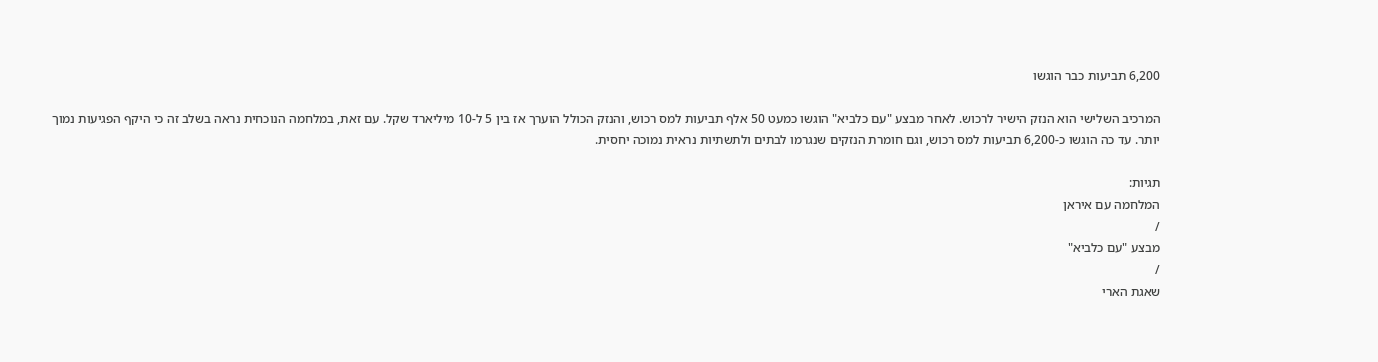6,200 תביעות כבר הוגשו

המרכיב השלישי הוא הנזק הישיר לרכוש. לאחר מבצע "עם כלביא" הוגשו כמעט 50 אלף תביעות למס רכוש, והנזק הכולל הוערך אז בין 5 ל-10 מיליארד שקל. עם זאת, במלחמה הנוכחית נראה בשלב זה כי היקף הפגיעות נמוך יותר. עד כה הוגשו כ-6,200 תביעות למס רכוש, וגם חומרת הנזקים שנגרמו לבתים ולתשתיות נראית נמוכה יחסית.

תגיות:
המלחמה עם איראן
/
מבצע "עם כלביא"
/
שאגת הארי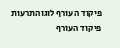פיקוד העורף לוגוהתרעות פיקוד העורף